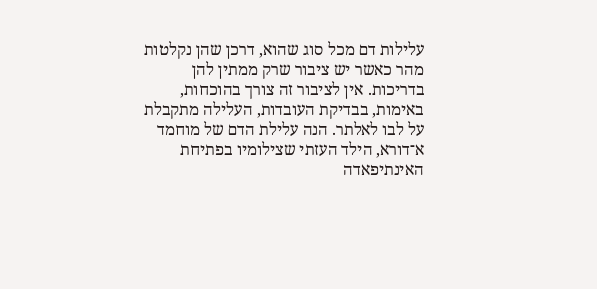עלילות דם מכל סוג שהוא, דרכן שהן נקלטות מהר כאשר יש ציבור שרק ממתין להן בדריכות. אין לציבור זה צורך בהוכחות, באימות, בבדיקת העובדות, העלילה מתקבלת על לבו לאלתר. הנה עלילת הדם של מוחמד א־דורא, הילד העזתי שצילומיו בפתיחת האינתיפאדה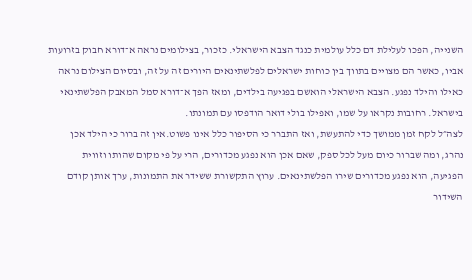השנייה, הפכו לעלילת דם כלל עולמית כנגד הצבא הישראלי. כזכור, בצילומים נראה א־דורא חבוק בזרועות אביו, כאשר הם מצויים בתווך בין כוחות ישראלים לפלשתינאים היורים זה על זה, ובסיום הצילום נראה כאילו והילד נפגע. הצבא הישראלי הואשם בפגיעה בילדים, ומאז הפך א־דורא סמל המאבק הפלשתינאי בישראל. רחובות נקראו על שמו, ואפילו בולי דואר הודפסו עם תמונתו.
לצה״ל לקח זמן ממושך כדי להתעשת, ואז התברר כי הסיפור כלל אינו פשוט.אין זה ברור כי הילד אכן נהרג, ומה שברור כיום מעל לכל ספק, שאם אכן הוא נפגע מכדורים, הרי על פי מקום שהותו וזווית הפגיעה, הוא נפגע מכדורים שירו הפלשתינאים. ערוץ התקשורת ששידר את התמונות, ערך אותן קודם השידור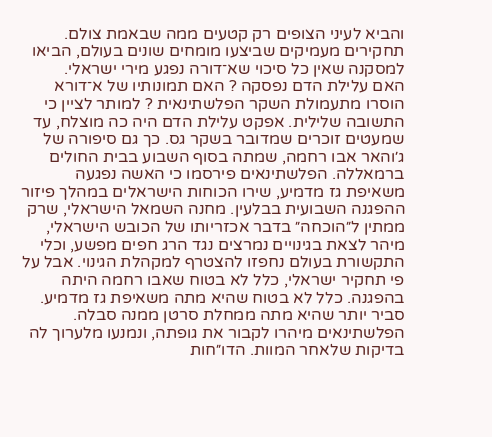והביא לעיני הצופים רק קטעים ממה שבאמת צולם. תחקירים מעמיקים שביצעו מומחים שונים בעולם, הביאו למסקנה שאין כל סיכוי שא־דורה נפגע מירי ישראלי.
האם עלילת הדם נפסקה ? האם תמונותיו של א־דורא הוסרו מתעמולת השקר הפלשתינאית ? למותר לציין כי התשובה שלילית. אפקט עלילת הדם היה כה מוצלח, עד שמעטים זוכרים שמדובר בשקר גס. כך גם סיפורה של ג׳והאר אבו רחמה, שמתה בסוף השבוע בבית החולים ברמאללה. הפלשתינאים פירסמו כי האשה נפגעה משאיפת גז מדמיע, שירו הכוחות הישראלים במהלך פיזור ההפגנה השבועית בבלעין. מחנה השמאל הישראלי, שרק ממתין ל״הוכחה״ בדבר אכזריותו של הכובש הישראלי, מיהר לצאת בגינויים נמרצים נגד הרג חפים מפשע, וכלי התקשורת בעולם נחפזו להצטרף למקהלת הגינוי. אבל על פי תחקיר ישראלי, כלל לא בטוח שאבו רחמה היתה בהפגנה. כלל לא בטוח שהיא מתה משאיפת גז מדמיע. סביר יותר שהיא מתה ממחלת סרטן ממנה סבלה. הפלשתינאים מיהרו לקבור את גופתה, ונמנעו מלערוך לה בדיקות שלאחר המוות. הדו״חות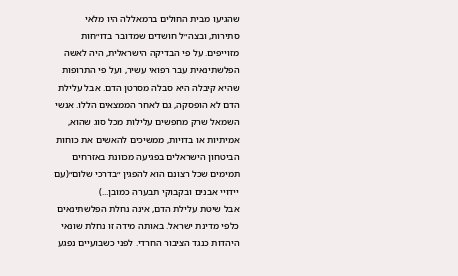שהגיעו מבית החולים ברמאללה היו מלאי סתירות, ובצה״ל חושדים שמדובר בדו״חות מזוייפים. על פי הבדיקה הישראלית, היה לאשה הפלשתינאית עבר רפואי עשיר, ועל פי התרופות שהיא קיבלה היא סבלה מסרטן הדם. אבל עלילת הדם לא הופסקה, גם לאחר הממצאים הללו. אנשי השמאל שרק מחפשים עלילות מכל סוג שהוא, אמיתיות או בדויות, ממשיכים להאשים את כוחות הביטחון הישראלים בפגיעה מכוונת באזרחים תמימים שכל רצונם הוא להפגין ״בדרכי שלום״(עם יידויי אבנים ובקבוקי תבערה כמובן...)
אבל שיטת עלילת הדם, אינה נחלת הפלשתינאים כלפי מדינת ישראל. באותה מידה זו נחלת שונאי היהדות כנגד הציבור החרדי. לפני כשבועיים נפגע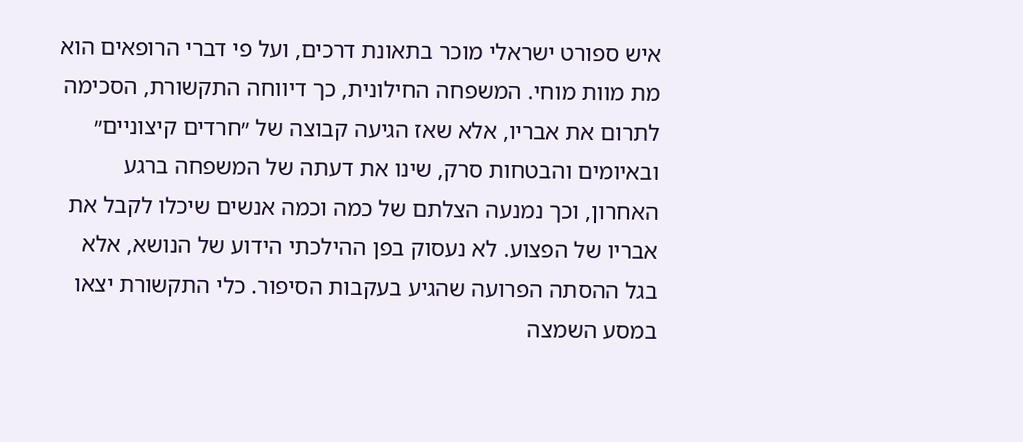איש ספורט ישראלי מוכר בתאונת דרכים, ועל פי דברי הרופאים הוא מת מוות מוחי. המשפחה החילונית, כך דיווחה התקשורת, הסכימה לתרום את אבריו, אלא שאז הגיעה קבוצה של ״חרדים קיצוניים״ ובאיומים והבטחות סרק, שינו את דעתה של המשפחה ברגע האחרון, וכך נמנעה הצלתם של כמה וכמה אנשים שיכלו לקבל את אבריו של הפצוע. לא נעסוק בפן ההילכתי הידוע של הנושא, אלא בגל ההסתה הפרועה שהגיע בעקבות הסיפור. כלי התקשורת יצאו במסע השמצה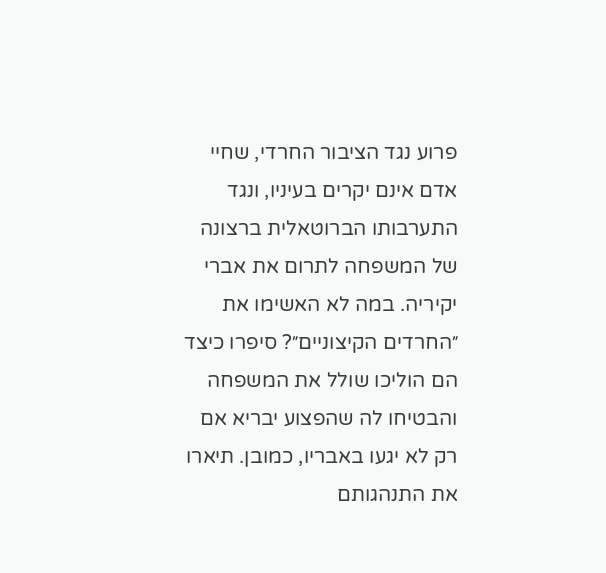פרוע נגד הציבור החרדי, שחיי אדם אינם יקרים בעיניו, ונגד התערבותו הברוטאלית ברצונה של המשפחה לתרום את אברי יקיריה. במה לא האשימו את ״החרדים הקיצוניים״? סיפרו כיצד הם הוליכו שולל את המשפחה והבטיחו לה שהפצוע יבריא אם רק לא יגעו באבריו, כמובן. תיארו את התנהגותם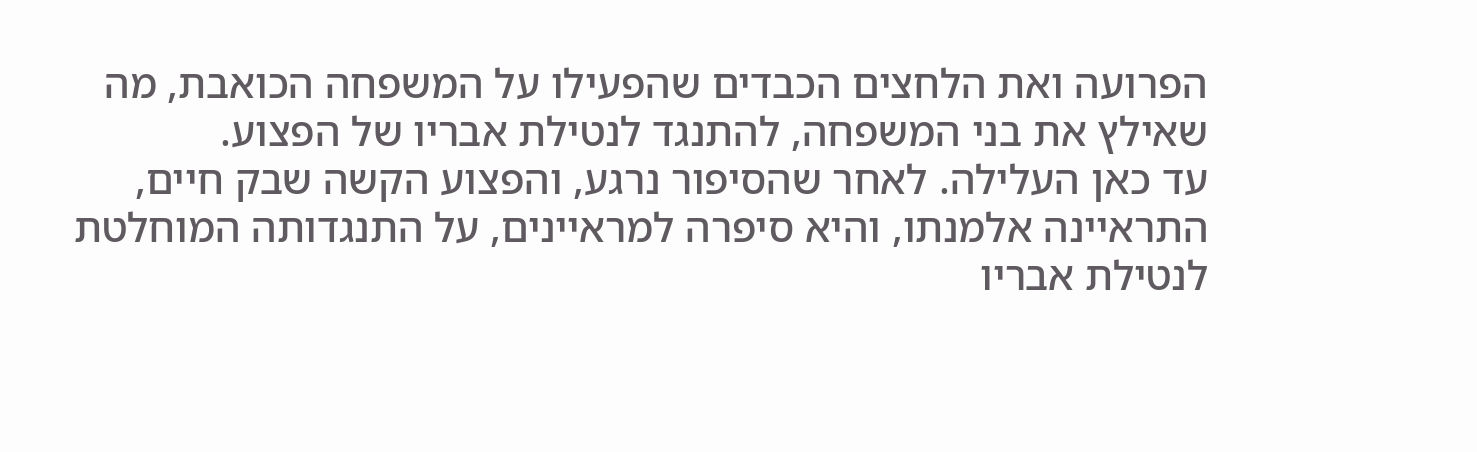הפרועה ואת הלחצים הכבדים שהפעילו על המשפחה הכואבת, מה שאילץ את בני המשפחה, להתנגד לנטילת אבריו של הפצוע.
עד כאן העלילה. לאחר שהסיפור נרגע, והפצוע הקשה שבק חיים, התראיינה אלמנתו, והיא סיפרה למראיינים, על התנגדותה המוחלטת לנטילת אבריו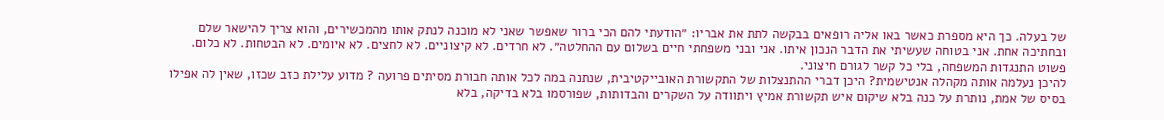של בעלה. כך היא מספרת כאשר באו אליה רופאים בבקשה לתת את אבריו: ״הודעתי להם הכי ברור שאפשר שאני לא מוכנה לנתק אותו מהמכשירים, והוא צריך להישאר שלם ובחתיכה אחת. אני בטוחה שעשיתי את הדבר הנכון איתו. אני ובני משפחתי חיים בשלום עם ההחלטה״. לא חרדים. לא קיצוניים. לא לחצים. לא איומים. לא הבטחות. לא כלום. פשוט התנגדות המשפחה, בלי כל קשר לגורם חיצוני.
להיכן נעלמה אותה מקהלה אנטישמית? היכן דברי ההתנצלות של התקשורת האובייקטיבית, שנתנה במה לכל אותה חבורת מסיתים פרועה ? מדוע עלילת כזב שכזו, שאין לה אפילו בסיס של אמת, נותרת על כנה בלא שיקום איש תקשורת אמיץ ויתוודה על השקרים והבדותות, שפורסמו בלא בדיקה, בלא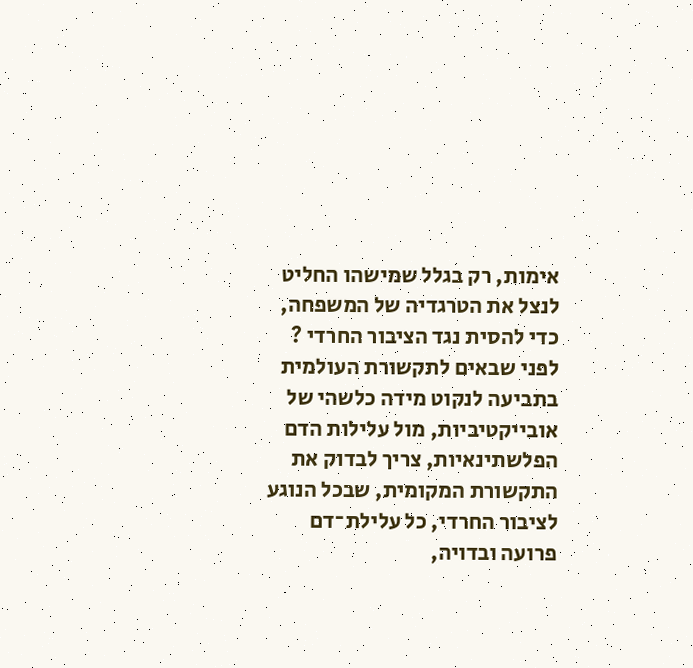אימות, רק בגלל שמישהו החליט לנצל את הטרגדיה של המשפחה, כדי להסית נגד הציבור החרדי ? לפני שבאים לתקשורת העולמית בתביעה לנקוט מידה כלשהי של אובייקטיביות, מול עלילות הדם הפלשתינאיות, צריך לבדוק את התקשורת המקומית, שבכל הנוגע לציבור החרדי, כל עלילת־דם פרועה ובדויה,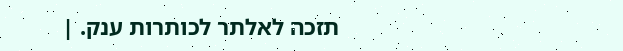תזכה לאלתר לכותרות ענק. |